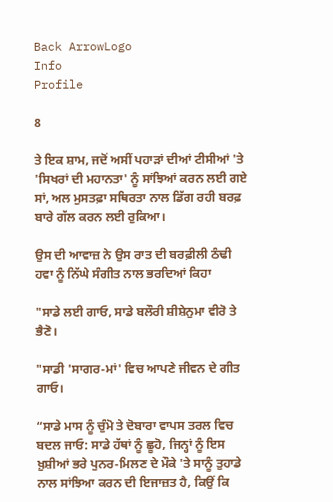Back ArrowLogo
Info
Profile

8

ਤੇ ਇਕ ਸ਼ਾਮ, ਜਦੋਂ ਅਸੀਂ ਪਹਾੜਾਂ ਦੀਆਂ ਟੀਸੀਆਂ 'ਤੇ 'ਸਿਖਰਾਂ ਦੀ ਮਹਾਨਤਾ' ਨੂੰ ਸਾਂਝਿਆਂ ਕਰਨ ਲਈ ਗਏ ਸਾਂ, ਅਲ ਮੁਸਤਫ਼ਾ ਸਥਿਰਤਾ ਨਾਲ ਡਿੱਗ ਰਹੀ ਬਰਫ਼ ਬਾਰੇ ਗੱਲ ਕਰਨ ਲਈ ਰੁਕਿਆ।

ਉਸ ਦੀ ਆਵਾਜ਼ ਨੇ ਉਸ ਰਾਤ ਦੀ ਬਰਫ਼ੀਲੀ ਠੰਢੀ ਹਵਾ ਨੂੰ ਨਿੱਘੇ ਸੰਗੀਤ ਨਾਲ ਭਰਦਿਆਂ ਕਿਹਾ

"ਸਾਡੇ ਲਈ ਗਾਓ, ਸਾਡੇ ਬਲੌਰੀ ਸ਼ੀਸ਼ੇਨੁਮਾ ਵੀਰੋ ਤੇ ਭੈਣੋ।

"ਸਾਡੀ 'ਸਾਗਰ-ਮਾਂ' ਵਿਚ ਆਪਣੇ ਜੀਵਨ ਦੇ ਗੀਤ ਗਾਓ।

“ਸਾਡੇ ਮਾਸ ਨੂੰ ਚੁੰਮੋ ਤੇ ਦੋਬਾਰਾ ਵਾਪਸ ਤਰਲ ਵਿਚ ਬਦਲ ਜਾਓ: ਸਾਡੇ ਹੱਥਾਂ ਨੂੰ ਛੂਹੋ, ਜਿਨ੍ਹਾਂ ਨੂੰ ਇਸ ਖ਼ੁਸ਼ੀਆਂ ਭਰੇ ਪੁਨਰ-ਮਿਲਣ ਦੇ ਮੌਕੇ 'ਤੇ ਸਾਨੂੰ ਤੁਹਾਡੇ ਨਾਲ ਸਾਂਝਿਆ ਕਰਨ ਦੀ ਇਜਾਜ਼ਤ ਹੈ, ਕਿਉਂ ਕਿ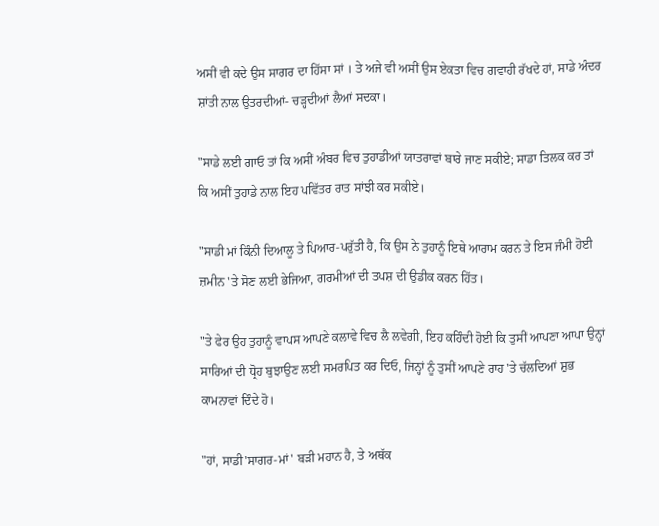ਅਸੀਂ ਵੀ ਕਦੇ ਉਸ ਸਾਗਰ ਦਾ ਹਿੱਸਾ ਸਾਂ । ਤੇ ਅਜੇ ਵੀ ਅਸੀਂ ਉਸ ਏਕਤਾ ਵਿਚ ਗਵਾਹੀ ਰੱਖਦੇ ਹਾਂ, ਸਾਡੇ ਅੰਦਰ ਸ਼ਾਂਤੀ ਨਾਲ ਉਤਰਦੀਆਂ- ਚੜ੍ਹਦੀਆਂ ਲੈਆਂ ਸਦਕਾ।

"ਸਾਡੇ ਲਈ ਗਾਓ ਤਾਂ ਕਿ ਅਸੀਂ ਅੰਬਰ ਵਿਚ ਤੁਹਾਡੀਆਂ ਯਾਤਰਾਵਾਂ ਬਾਰੇ ਜਾਣ ਸਕੀਏ; ਸਾਡਾ ਤਿਲਕ ਕਰ ਤਾਂ ਕਿ ਅਸੀਂ ਤੁਹਾਡੇ ਨਾਲ ਇਹ ਪਵਿੱਤਰ ਰਾਤ ਸਾਂਝੀ ਕਰ ਸਕੀਏ।

"ਸਾਡੀ ਮਾਂ ਕਿੰਨੀ ਦਿਆਲੂ ਤੇ ਪਿਆਰ-ਪਰੁੱਤੀ ਹੈ, ਕਿ ਉਸ ਨੇ ਤੁਹਾਨੂੰ ਇਥੇ ਆਰਾਮ ਕਰਨ ਤੇ ਇਸ ਜੰਮੀ ਹੋਈ ਜ਼ਮੀਨ 'ਤੇ ਸੋਣ ਲਈ ਭੇਜਿਆ, ਗਰਮੀਆਂ ਦੀ ਤਪਸ਼ ਦੀ ਉਡੀਕ ਕਰਨ ਹਿੱਤ।

"ਤੇ ਫੇਰ ਉਹ ਤੁਹਾਨੂੰ ਵਾਪਸ ਆਪਣੇ ਕਲਾਵੇ ਵਿਚ ਲੈ ਲਵੇਗੀ, ਇਹ ਕਹਿੰਦੀ ਹੋਈ ਕਿ ਤੁਸੀਂ ਆਪਣਾ ਆਪਾ ਉਨ੍ਹਾਂ ਸਾਰਿਆਂ ਦੀ ਧ੍ਰੋਹ ਬੁਝਾਉਣ ਲਈ ਸਮਰਪਿਤ ਕਰ ਦਿਓ, ਜਿਨ੍ਹਾਂ ਨੂੰ ਤੁਸੀਂ ਆਪਣੇ ਰਾਹ 'ਤੇ ਚੱਲਦਿਆਂ ਸ਼ੁਭ ਕਾਮਨਾਵਾਂ ਦਿੰਦੇ ਹੋ।

"ਹਾਂ, ਸਾਡੀ'ਸਾਗਰ-ਮਾਂ' ਬੜੀ ਮਹਾਨ ਹੈ, ਤੇ ਅਥੱਕ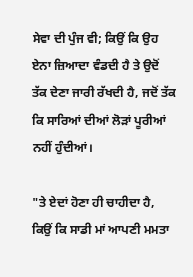ਸੇਵਾ ਦੀ ਪੁੰਜ ਵੀ; ਕਿਉਂ ਕਿ ਉਹ ਏਨਾ ਜ਼ਿਆਦਾ ਵੰਡਦੀ ਹੈ ਤੇ ਉਦੋਂ ਤੱਕ ਦੇਣਾ ਜਾਰੀ ਰੱਖਦੀ ਹੈ, ਜਦੋਂ ਤੱਕ ਕਿ ਸਾਰਿਆਂ ਦੀਆਂ ਲੋੜਾਂ ਪੂਰੀਆਂ ਨਹੀਂ ਹੁੰਦੀਆਂ।

"ਤੇ ਏਦਾਂ ਹੋਣਾ ਹੀ ਚਾਹੀਦਾ ਹੈ, ਕਿਉਂ ਕਿ ਸਾਡੀ ਮਾਂ ਆਪਣੀ ਮਮਤਾ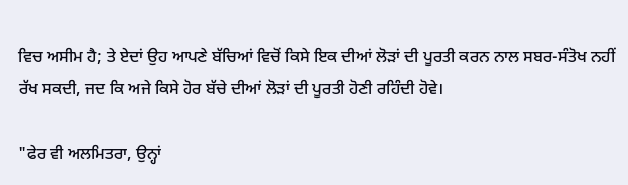ਵਿਚ ਅਸੀਮ ਹੈ; ਤੇ ਏਦਾਂ ਉਹ ਆਪਣੇ ਬੱਚਿਆਂ ਵਿਚੋਂ ਕਿਸੇ ਇਕ ਦੀਆਂ ਲੋੜਾਂ ਦੀ ਪੂਰਤੀ ਕਰਨ ਨਾਲ ਸਬਰ-ਸੰਤੋਖ ਨਹੀਂ ਰੱਖ ਸਕਦੀ, ਜਦ ਕਿ ਅਜੇ ਕਿਸੇ ਹੋਰ ਬੱਚੇ ਦੀਆਂ ਲੋੜਾਂ ਦੀ ਪੂਰਤੀ ਹੋਣੀ ਰਹਿੰਦੀ ਹੋਵੇ।

"ਫੇਰ ਵੀ ਅਲਮਿਤਰਾ, ਉਨ੍ਹਾਂ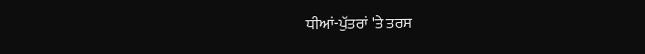ਧੀਆਂ-ਪੁੱਤਰਾਂ 'ਤੇ ਤਰਸ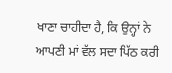ਖਾਣਾ ਚਾਹੀਦਾ ਹੈ, ਕਿ ਉਨ੍ਹਾਂ ਨੇ ਆਪਣੀ ਮਾਂ ਵੱਲ ਸਦਾ ਪਿੱਠ ਕਰੀ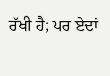ਰੱਖੀ ਹੈ; ਪਰ ਏਦਾਂ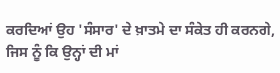ਕਰਦਿਆਂ ਉਹ 'ਸੰਸਾਰ' ਦੇ ਖ਼ਾਤਮੇ ਦਾ ਸੰਕੇਤ ਹੀ ਕਰਨਗੇ, ਜਿਸ ਨੂੰ ਕਿ ਉਨ੍ਹਾਂ ਦੀ ਮਾਂ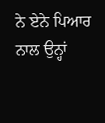ਨੇ ਏਨੇ ਪਿਆਰ ਨਾਲ ਉਨ੍ਹਾਂ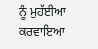ਨੂੰ ਮੁਹੱਈਆ ਕਰਵਾਇਆ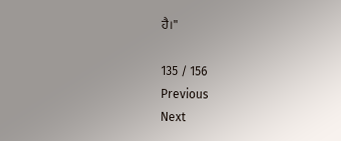ਹੈ।"

135 / 156
Previous
Next